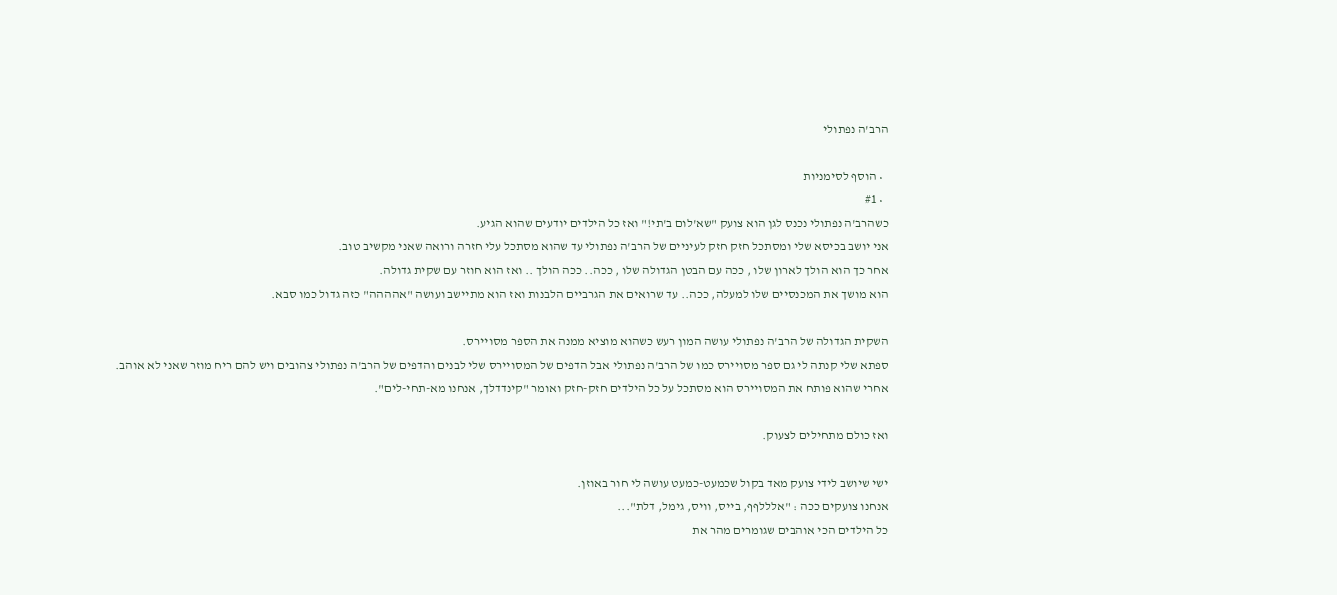הרב'ה נפתולי

  • הוסף לסימניות
  • #1
כשהרב'ה נפתולי נכנס לגן הוא צועק "שא'לום ב'תי!" ואז כל הילדים יודעים שהוא הגיע.
אני יושב בכיסא שלי ומסתכל חזק חזק לעיניים של הרב'ה נפתולי עד שהוא מסתכל עלי חזרה ורואה שאני מקשיב טוב.
אחר כך הוא הולך לארון שלו , ככה עם הבטן הגדולה שלו , ככה.. ככה הולך .. ואז הוא חוזר עם שקית גדולה.
הוא מושך את המכנסיים שלו למעלה, ככה.. עד שרואים את הגרביים הלבנות ואז הוא מתיישב ועושה "אהההה" כזה גדול כמו סבא.

השקית הגדולה של הרב'ה נפתולי עושה המון רעש כשהוא מוציא ממנה את הספר מסויירס.
ספתא שלי קנתה לי גם ספר מסויירס כמו של הרב'ה נפתולי אבל הדפים של המסויירס שלי לבנים והדפים של הרב'ה נפתולי צהובים ויש להם ריח מוזר שאני לא אוהב.
אחרי שהוא פותח את המסויירס הוא מסתכל על כל הילדים חזק-חזק ואומר "קינדדלך, אנחנו מא-תחי-לים".

ואז כולם מתחילים לצעוק.

ישי שיושב לידי צועק מאד בקול שכמעט-כמעט עושה לי חור באוזן.
אנחנו צועקים ככה : "אלללףף, בייס, וויס, גימל, דלת"...
כל הילדים הכי אוהבים שגומרים מהר את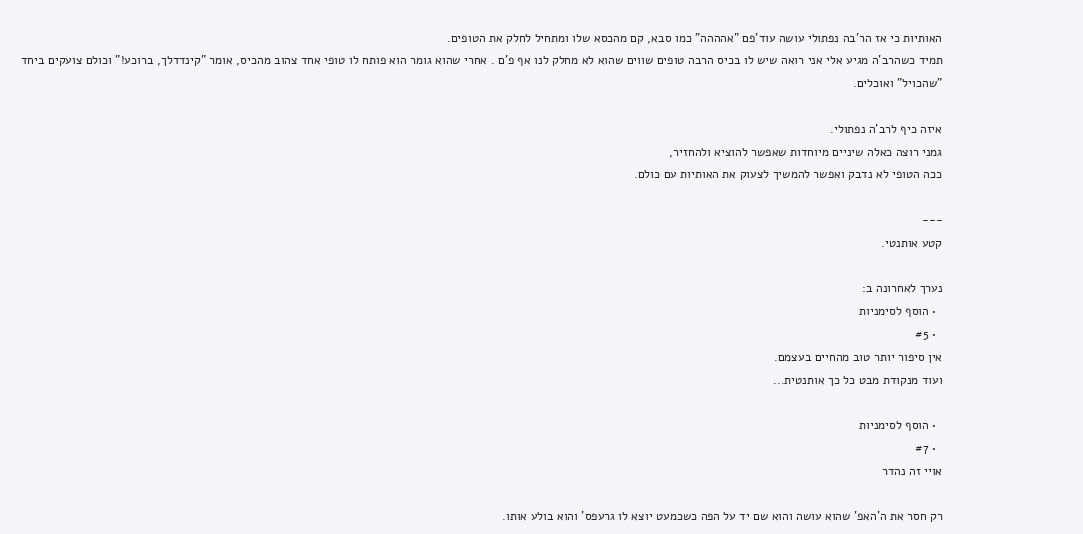האותיות כי אז הר'בה נפתולי עושה עוד'פם "אהההה" כמו סבא, קם מהכסא שלו ומתחיל לחלק את הטופים.
תמיד כשהרב'ה מגיע אלי אני רואה שיש לו בכיס הרבה טופים שווים שהוא לא מחלק לנו אף פ'ם . אחרי שהוא גומר הוא פותח לו טופי אחד צהוב מהכיס, אומר "קינדדלך, ברוכע!" וכולם צועקים ביחד "שהכויל" ואוכלים.

איזה כיף לרב'ה נפתולי.
גמני רוצה כאלה שיניים מיוחדות שאפשר להוציא ולהחזיר,
ככה הטופי לא נדבק ואפשר להמשיך לצעוק את האותיות עם כולם.

---
קטע אותנטי.

נערך לאחרונה ב:
  • הוסף לסימניות
  • #5
אין סיפור יותר טוב מהחיים בעצמם.
ועוד מנקודת מבט כל כך אותנטית...

  • הוסף לסימניות
  • #7
אויי זה נהדר

רק חסר את ה'האפ' שהוא עושה והוא שם יד על הפה כשכמעט יוצא לו גרעפס' והוא בולע אותו.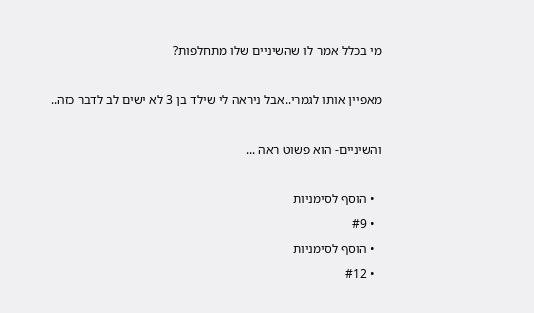מי בכלל אמר לו שהשיניים שלו מתחלפות?

מאפיין אותו לגמרי..אבל ניראה לי שילד בן 3 לא ישים לב לדבר כזה..

והשיניים- הוא פשוט ראה ...

  • הוסף לסימניות
  • #9
  • הוסף לסימניות
  • #12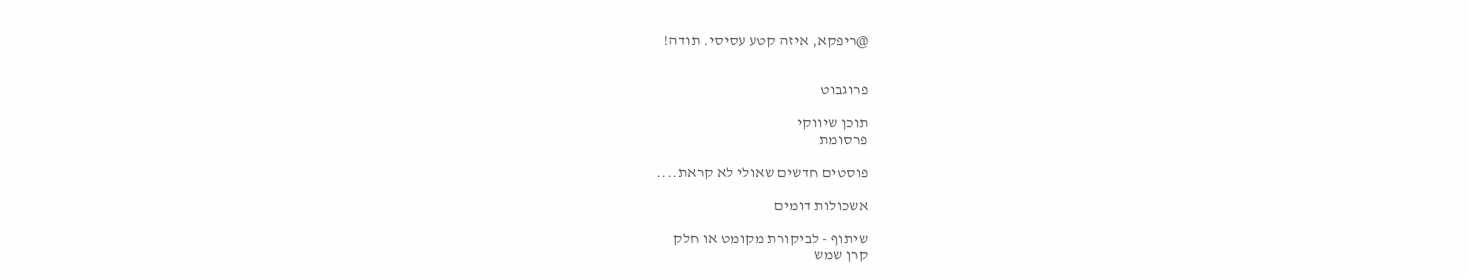@ריפקא, איזה קטע עסיסי. תודה!


פרוגבוט

תוכן שיווקי
פרסומת

פוסטים חדשים שאולי לא קראת....

אשכולות דומים

שיתוף - לביקורת מקומט או חלק
קרן שמש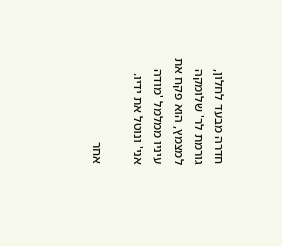חדרה מבעד לחלון, גורמת לר' שלומקה למצמץ, הוא פקח את עיניו ממלמל 'מודה אני' ונוטל את ידיו.

אחר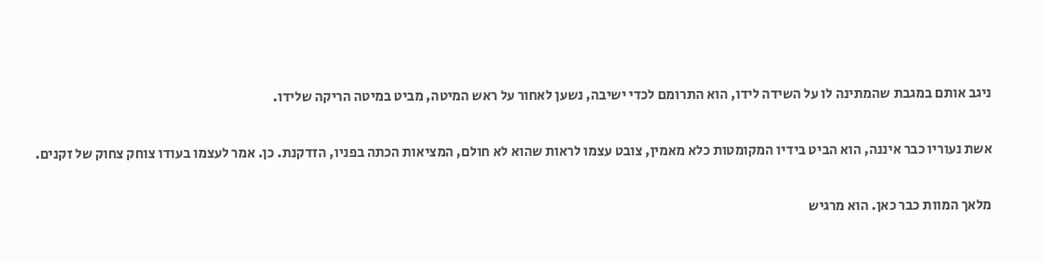ניגב אותם במגבת שהמתינה לו על השידה לידו, הוא התרומם לכדי ישיבה, נשען לאחור על ראש המיטה, מביט במיטה הריקה שלידו.

אשת נעוריו כבר איננה, הוא הביט בידיו המקומטות כלא מאמין, צובט עצמו לראות שהוא לא חולם, המציאות הכתה בפניו, הזדקנת. כן. אמר לעצמו בעודו צוחק צחוק של זקנים.

מלאך המוות כבר כאן. הוא מרגיש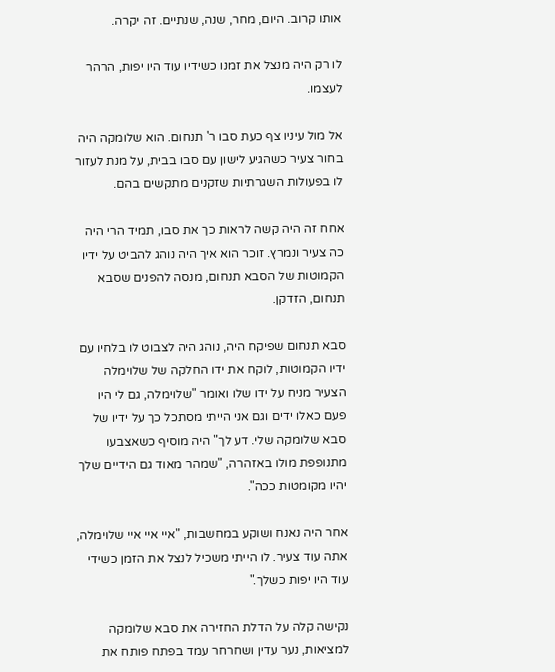אותו קרוב. היום, מחר, שנה, שנתיים. זה יקרה.

לו רק היה מנצל את זמנו כשידיו עוד היו יפות, הרהר לעצמו.

אל מול עיניו צף כעת סבו ר' תנחום. הוא שלומקה היה בחור צעיר כשהגיע לישון עם סבו בבית, על מנת לעזור לו בפעולות השגרתיות שזקנים מתקשים בהם.

אחח זה היה קשה לראות כך את סבו, תמיד הרי היה כה צעיר ונמרץ. זוכר הוא איך היה נוהג להביט על ידיו הקמוטות של הסבא תנחום, מנסה להפנים שסבא תנחום, הזדקן.

סבא תנחום שפיקח היה, נוהג היה לצבוט לו בלחיו עם ידיו הקמוטות, לוקח את ידו החלקה של שלוימלה הצעיר מניח על ידו שלו ואומר "שלוימלה, גם לי היו פעם כאלו ידים וגם אני הייתי מסתכל כך על ידיו של סבא שלומקה שלי. דע לך" היה מוסיף כשאצבעו מתנופפת מולו באזהרה, "שמהר מאוד גם הידיים שלך יהיו מקומטות ככה".

אחר היה נאנח ושוקע במחשבות, "איי איי איי שלוימלה, אתה עוד צעיר. לו הייתי משכיל לנצל את הזמן כשידי עוד היו יפות כשלך."

נקישה קלה על הדלת החזירה את סבא שלומקה למציאות, נער עדין ושחרחר עמד בפתח פותח את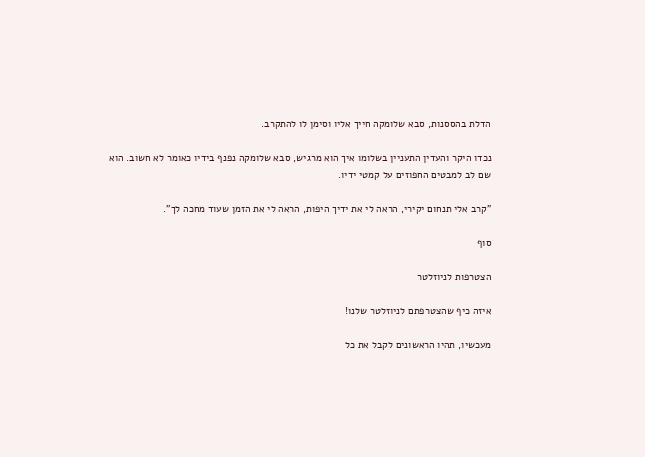הדלת בהססנות, סבא שלומקה חייך אליו וסימן לו להתקרב.

נכדו היקר והעדין התעניין בשלומו איך הוא מרגיש, סבא שלומקה נפנף בידיו כאומר לא חשוב. הוא שם לב למבטים החפוזים על קמטי ידיו.

"קרב אלי תנחום יקירי, הראה לי את ידיך היפות, הראה לי את הזמן שעוד מחכה לך".

סוף

הצטרפות לניוזלטר

איזה כיף שהצטרפתם לניוזלטר שלנו!

מעכשיו, תהיו הראשונים לקבל את כל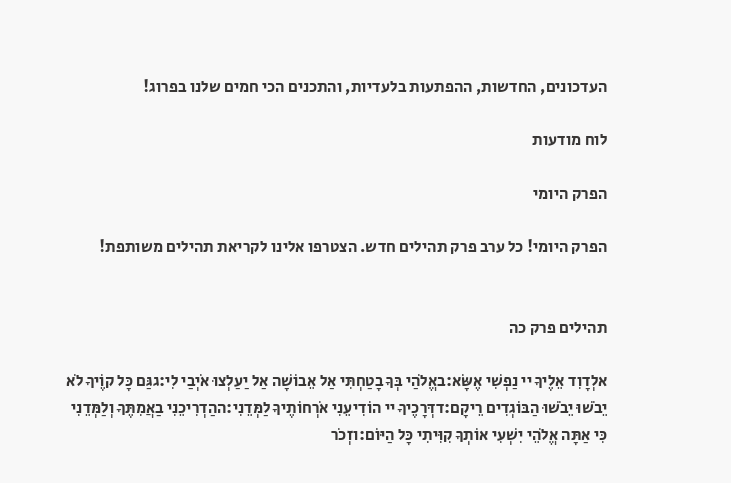העדכונים, החדשות, ההפתעות בלעדיות, והתכנים הכי חמים שלנו בפרוג!

לוח מודעות

הפרק היומי

הפרק היומי! כל ערב פרק תהילים חדש. הצטרפו אלינו לקריאת תהילים משותפת!


תהילים פרק כה

אלְדָוִד אֵלֶיךָ יי נַפְשִׁי אֶשָּׂא:באֱלֹהַי בְּךָ בָטַחְתִּי אַל אֵבוֹשָׁה אַל יַעַלְצוּ אֹיְבַי לִי:גגַּם כָּל קוֶֹיךָ לֹא יֵבֹשׁוּ יֵבֹשׁוּ הַבּוֹגְדִים רֵיקָם:דדְּרָכֶיךָ יי הוֹדִיעֵנִי אֹרְחוֹתֶיךָ לַמְּדֵנִי:ההַדְרִיכֵנִי בַאֲמִתֶּךָ וְלַמְּדֵנִי כִּי אַתָּה אֱלֹהֵי יִשְׁעִי אוֹתְךָ קִוִּיתִי כָּל הַיּוֹם:וזְכֹר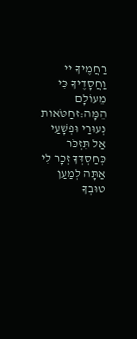רַחֲמֶיךָ יי וַחֲסָדֶיךָ כִּי מֵעוֹלָם הֵמָּה:זחַטֹּאות נְעוּרַי וּפְשָׁעַי אַל תִּזְכֹּר כְּחַסְדְּךָ זְכָר לִי אַתָּה לְמַעַן טוּבְךָ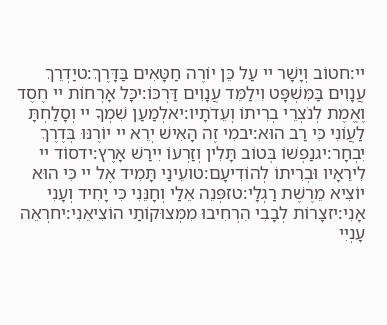יי:חטוֹב וְיָשָׁר יי עַל כֵּן יוֹרֶה חַטָּאִים בַּדָּרֶךְ:טיַדְרֵךְ עֲנָוִים בַּמִּשְׁפָּט וִילַמֵּד עֲנָוִים דַּרְכּוֹ:יכָּל אָרְחוֹת יי חֶסֶד וֶאֱמֶת לְנֹצְרֵי בְרִיתוֹ וְעֵדֹתָיו:יאלְמַעַן שִׁמְךָ יי וְסָלַחְתָּ לַעֲוֹנִי כִּי רַב הוּא:יבמִי זֶה הָאִישׁ יְרֵא יי יוֹרֶנּוּ בְּדֶרֶךְ יִבְחָר:יגנַפְשׁוֹ בְּטוֹב תָּלִין וְזַרְעוֹ יִירַשׁ אָרֶץ:ידסוֹד יי לִירֵאָיו וּבְרִיתוֹ לְהוֹדִיעָם:טועֵינַי תָּמִיד אֶל יי כִּי הוּא יוֹצִיא מֵרֶשֶׁת רַגְלָי:טזפְּנֵה אֵלַי וְחָנֵּנִי כִּי יָחִיד וְעָנִי אָנִי:יזצָרוֹת לְבָבִי הִרְחִיבוּ מִמְּצוּקוֹתַי הוֹצִיאֵנִי:יחרְאֵה עָנְיִי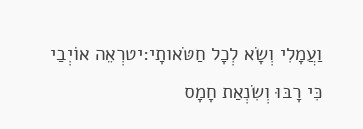וַעֲמָלִי וְשָׂא לְכָל חַטֹּאותָי:יטרְאֵה אוֹיְבַי כִּי רָבּוּ וְשִׂנְאַת חָמָס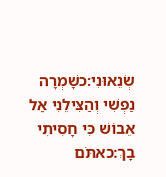שְׂנֵאוּנִי:כשָׁמְרָה נַפְשִׁי וְהַצִּילֵנִי אַל אֵבוֹשׁ כִּי חָסִיתִי בָךְ:כאתֹּם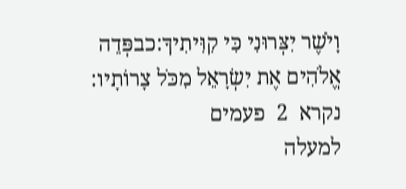וָיֹשֶׁר יִצְּרוּנִי כִּי קִוִּיתִיךָ:כבפְּדֵה אֱלֹהִים אֶת יִשְׂרָאֵל מִכֹּל צָרוֹתָיו:
נקרא  2  פעמים
למעלה